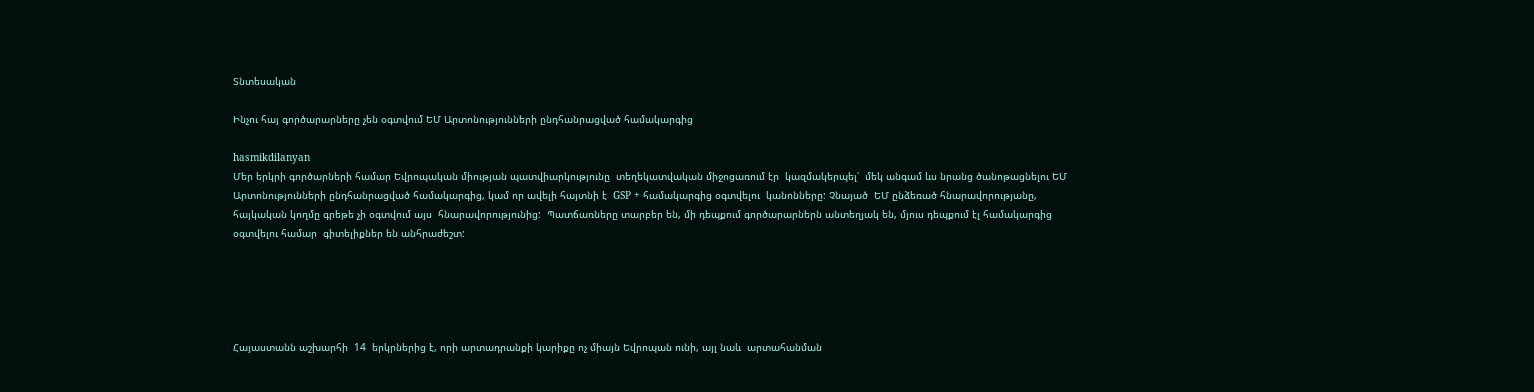Տնտեսական

Ինչու հայ գործարարները չեն օգտվում ԵՄ Արտոնությունների ընդհանրացված համակարգից

hasmikdilanyan
Մեր երկրի գործարների համար Եվրոպական միության պատվիարկությունը  տեղեկատվական միջոցառում էր  կազմակերպել՝  մեկ անգամ ևս նրանց ծանոթացնելու ԵՄ Արտոնությունների ընդհանրացված համակարգից, կամ որ ավելի հայտնի է  GSP + համակարգից օգտվելու  կանոնները: Չնայած  ԵՄ ընձեռած հնարավորությանը, հայկական կողմը գրեթե չի օգտվում այս  հնարավորությունից:  Պատճառները տարբեր են, մի դեպքում գործարարներն անտեղյակ են, մյուս դեպքում էլ համակարգից օգտվելու համար  գիտելիքներ են անհրաժեշտ:





Հայաստանն աշխարհի  14  երկրներից է, որի արտադրանքի կարիքը ոչ միայն Եվրոպան ունի, այլ նաև  արտահանման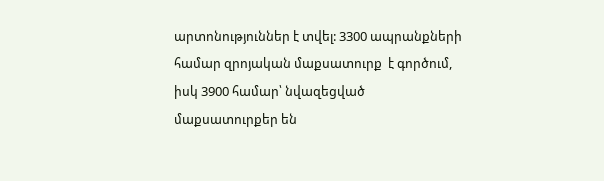արտոնություններ է տվել: 3300 ապրանքների համար զրոյական մաքսատուրք  է գործում, իսկ 3900 համար՝ նվազեցված մաքսատուրքեր են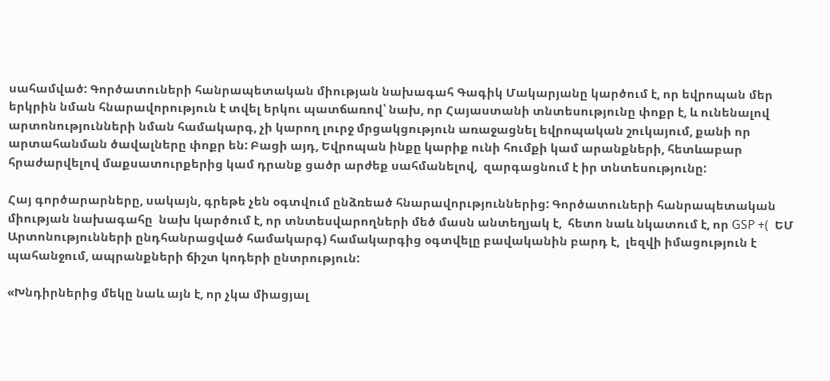սահամված: Գործատուների հանրապետական միության նախագահ Գագիկ Մակարյանը կարծում է, որ եվրոպան մեր երկրին նման հնարավորություն է տվել երկու պատճառով՝ նախ, որ Հայաստանի տնտեսությունը փոքր է, և ունենալով արտոնությունների նման համակարգ, չի կարող լուրջ մրցակցություն առաջացնել եվրոպական շուկայում, քանի որ արտահանման ծավալները փոքր են: Բացի այդ, Եվրոպան ինքը կարիք ունի հումքի կամ արանքների, հետևաբար հրաժարվելով մաքսատուրքերից կամ դրանք ցածր արժեք սահմանելով,  զարգացնում է իր տնտեսությունը:

Հայ գործարարները, սակայն, գրեթե չեն օգտվում ընձռեած հնարավորւթյուններից: Գործատուների հանրապետական միության նախագահը  նախ կարծում է, որ տնտեսվարողների մեծ մասն անտեղյակ է,  հետո նաև նկատում է, որ GSP +(  ԵՄ Արտոնությունների ընդհանրացված համակարգ) համակարգից օգտվելը բավականին բարդ է,  լեզվի իմացություն է պահանջում, ապրանքների ճիշտ կոդերի ընտրություն:

«Խնդիրներից մեկը նաև այն է, որ չկա միացյալ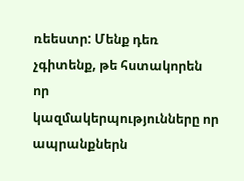ռեեստր: Մենք դեռ չգիտենք, թե հստակորեն որ  կազմակերպությունները որ ապրանքներն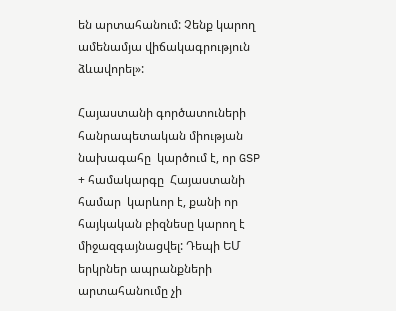են արտահանում: Չենք կարող ամենամյա վիճակագրություն ձևավորել»:

Հայաստանի գործատուների հանրապետական միության նախագահը  կարծում է, որ GSP + համակարգը  Հայաստանի համար  կարևոր է, քանի որ հայկական բիզնեսը կարող է միջազգայնացվել: Դեպի ԵՄ երկրներ ապրանքների արտահանումը չի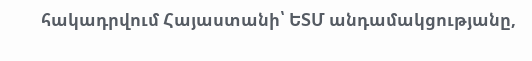հակադրվում Հայաստանի՝ ԵՏՄ անդամակցությանը,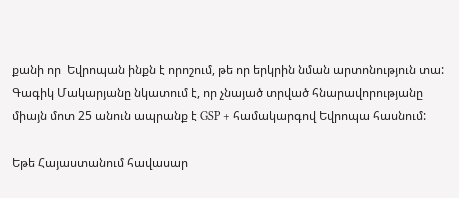քանի որ  Եվրոպան ինքն է որոշում, թե որ երկրին նման արտոնություն տա: Գագիկ Մակարյանը նկատում է, որ չնայած տրված հնարավորությանը միայն մոտ 25 անուն ապրանք է GSP + համակարգով Եվրոպա հասնում:

Եթե Հայաստանում հավասար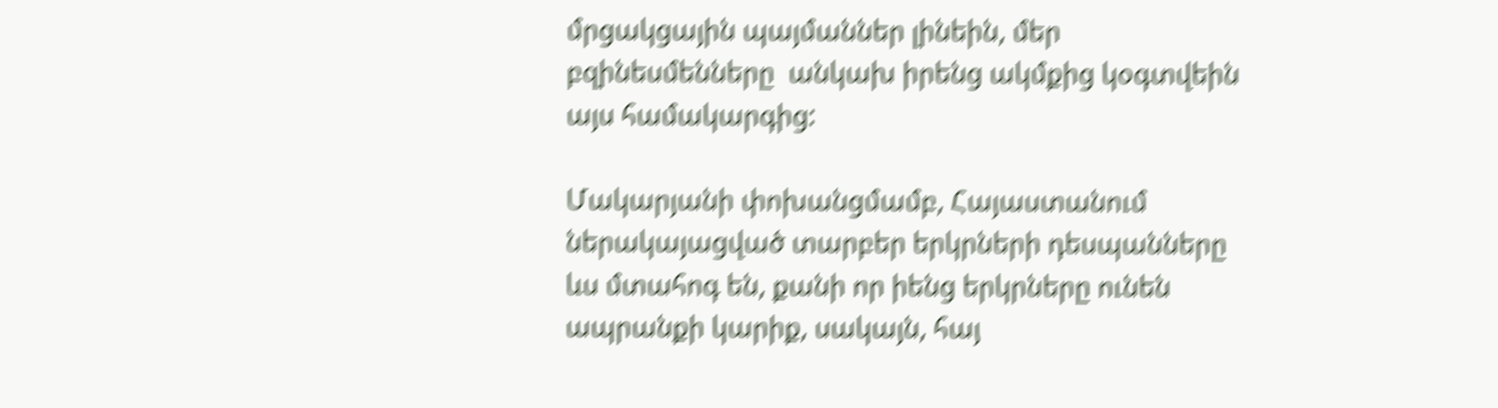մրցակցային պայմաններ լինեին, մեր բզինեսմենները  անկախ իրենց ակմքից կօգտվեին այս համակարգից:

Մակարյանի փոխանցմամբ, Հայաստանում ներակայացված տարբեր երկրների դեսպանները  ևս մտահոգ են, քանի որ իենց երկրները ունեն ապրանքի կարիք, սակայն, հայ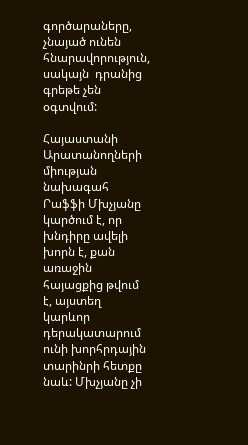գործարաները, չնայած ունեն հնարավորություն, սակայն  դրանից  գրեթե չեն օգտվում:

Հայաստանի Արատանողների միության նախագահ Րաֆֆի Մխչյանը կարծում է, որ խնդիրը ավելի խորն է, քան առաջին հայացքից թվում է, այստեղ կարևոր դերակատարում ունի խորհրդային տարինրի հետքը նաև: Մխչյանը չի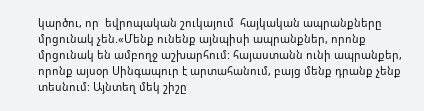կարծու, որ  եվրոպական շուկայում  հայկական ապրանքները մրցունակ չեն.«Մենք ունենք այնպիսի ապրանքներ, որոնք մրցունակ են ամբողջ աշխարհում: հայաստանն ունի ապրանքեր, որոնք այսօր Սինգապուր է արտահանում, բայց մենք դրանք չենք տեսնում: Այնտեղ մեկ շիշը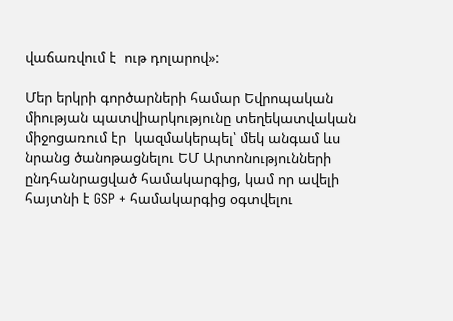վաճառվում է  ութ դոլարով»:

Մեր երկրի գործարների համար Եվրոպական միության պատվիարկությունը տեղեկատվական միջոցառում էր  կազմակերպել՝ մեկ անգամ ևս նրանց ծանոթացնելու ԵՄ Արտոնությունների ընդհանրացված համակարգից, կամ որ ավելի հայտնի է GSP + համակարգից օգտվելու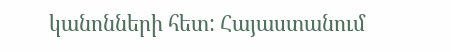կանոնների հետ: Հայաստանում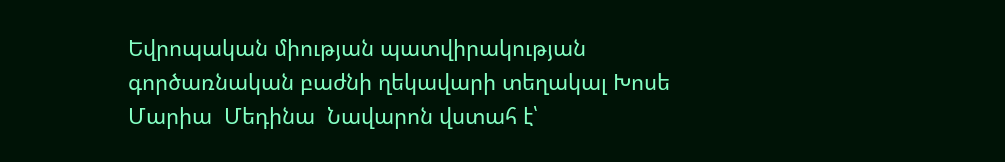Եվրոպական միության պատվիրակության գործառնական բաժնի ղեկավարի տեղակալ Խոսե  Մարիա  Մեդինա  Նավարոն վստահ է՝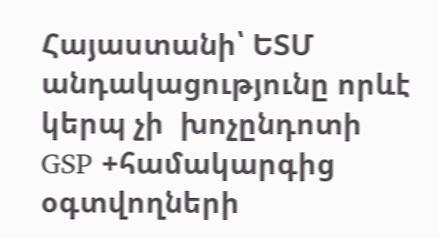Հայաստանի՝ ԵՏՄ անդակացությունը որևէ կերպ չի  խոչընդոտի  GSP +համակարգից օգտվողների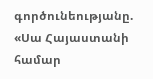գործունեությանը. «Սա Հայաստանի համար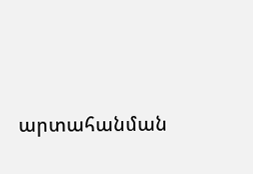արտահանման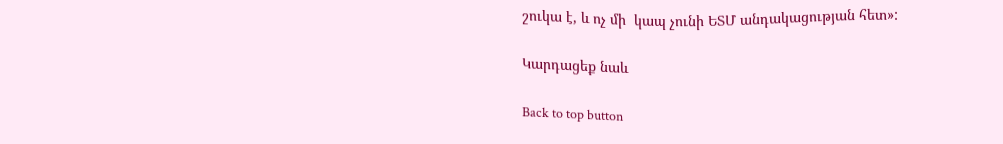շուկա է, և ոչ մի  կապ չունի ԵՏՄ անդակացության հետ»:

Կարդացեք նաև

Back to top button